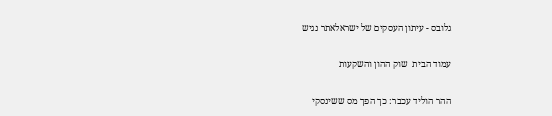גלובס - עיתון העסקים של ישראלאתר נגיש

עמוד הבית  שוק ההון והשקעות

ההר הוליד עכבר: כך הפך מס ששינסקי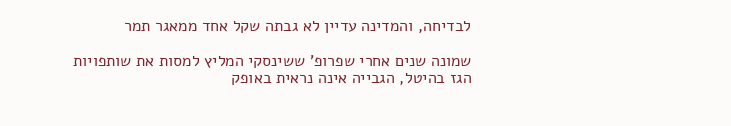לבדיחה, והמדינה עדיין לא גבתה שקל אחד ממאגר תמר

שמונה שנים אחרי שפרופ' ששינסקי המליץ למסות את שותפויות הגז בהיטל, הגבייה אינה נראית באופק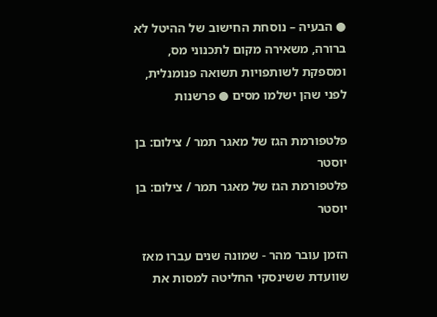● הבעיה – נוסחת החישוב של ההיטל לא ברורה, משאירה מקום לתכנוני מס, ומספקת לשותפויות תשואה פנומנלית, לפני שהן ישלמו מסים ● פרשנות

פלטפורמת הגז של מאגר תמר / צילום: בן יוסטר
פלטפורמת הגז של מאגר תמר / צילום: בן יוסטר

הזמן עובר מהר - שמונה שנים עברו מאז שוועדת ששינסקי החליטה למסות את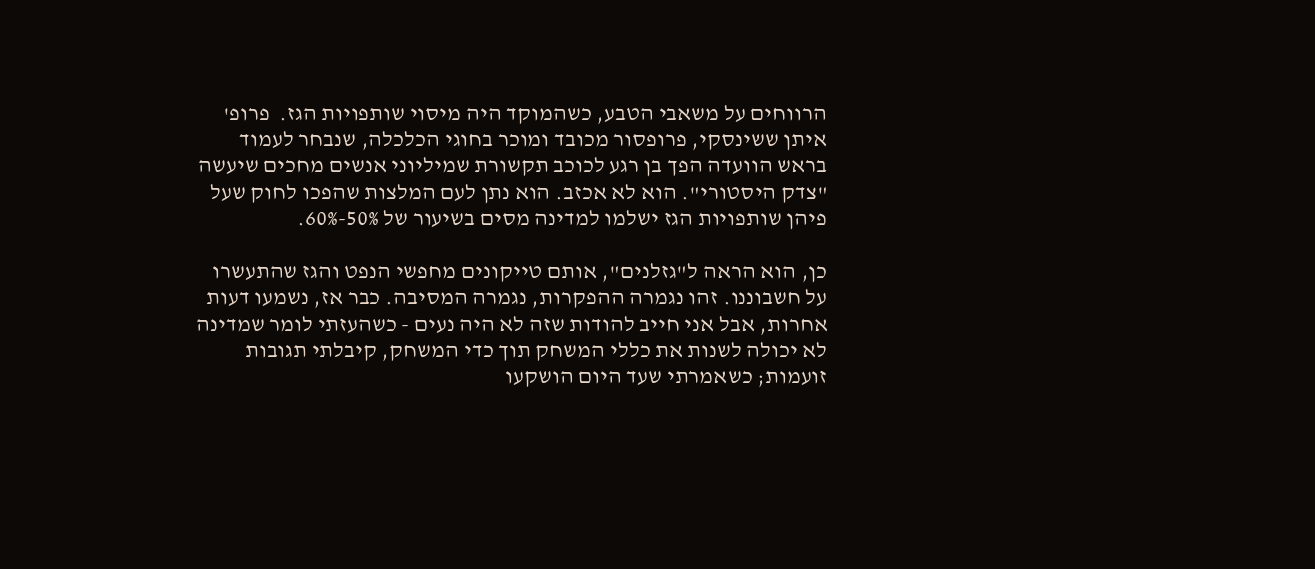הרווחים על משאבי הטבע, כשהמוקד היה מיסוי שותפויות הגז.  פרופ' איתן ששינסקי, פרופסור מכובד ומוכר בחוגי הכלכלה, שנבחר לעמוד בראש הוועדה הפך בן רגע לכוכב תקשורת שמיליוני אנשים מחכים שיעשה "צדק היסטורי". הוא לא אכזב. הוא נתן לעם המלצות שהפכו לחוק שעל פיהן שותפויות הגז ישלמו למדינה מסים בשיעור של 50%-60%.

כן, הוא הראה ל"גזלנים", אותם טייקונים מחפשי הנפט והגז שהתעשרו על חשבוננו. זהו נגמרה ההפקרות, נגמרה המסיבה. כבר אז, נשמעו דעות אחרות, אבל אני חייב להודות שזה לא היה נעים - כשהעזתי לומר שמדינה לא יכולה לשנות את כללי המשחק תוך כדי המשחק, קיבלתי תגובות זועמות; כשאמרתי שעד היום הושקעו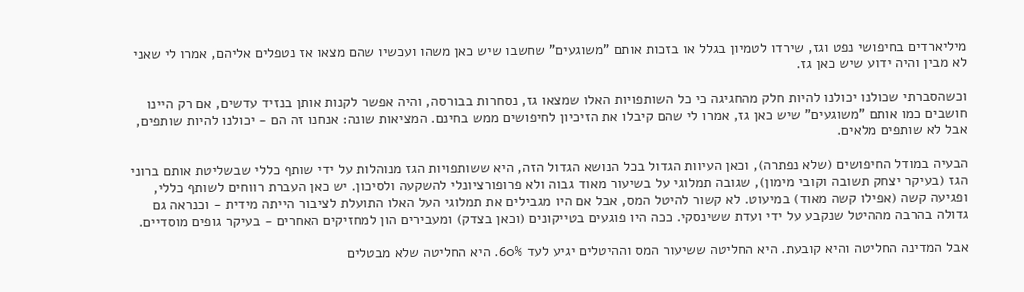מיליארדים בחיפושי נפט וגז, שירדו לטמיון בגלל או בזכות אותם "משוגעים" שחשבו שיש כאן משהו ועכשיו שהם מצאו אז נטפלים אליהם, אמרו לי שאני לא מבין והיה ידוע שיש כאן גז.

וכשהסברתי שכולנו יכולנו להיות חלק מהחגיגה כי כל השותפויות האלו שמצאו גז, נסחרות בבורסה, והיה אפשר לקנות אותן בנזיד עדשים, אם רק היינו חושבים כמו אותם "משוגעים" שיש כאן גז, אמרו לי שהם קיבלו את הזיכיון לחיפושים ממש בחינם. המציאות שונה: אנחנו זה הם - יכולנו להיות שותפים, אבל לא שותפים מלאים.

הבעיה במודל החיפושים (שלא נפתרה), וכאן העיוות הגדול בכל הנושא הגדול הזה, היא ששותפויות הגז מנוהלות על ידי שותף כללי שבשליטת אותם ברוני הגז (בעיקר יצחק תשובה וקובי מימון), שגובה תמלוגי על בשיעור מאוד גבוה ולא פרופורציונלי להשקעה ולסיכון. יש כאן העברת רווחים לשותף כללי, ופגיעה קשה (אפילו קשה מאוד) במיעוט. לא קשור להיטל המס, אבל אם היו מגבילים את תמלוגי העל האלו התועלת לציבור הייתה מידית - וכנראה גם גדולה בהרבה מההיטל שנקבע על ידי ועדת ששינסקי. ככה היו פוגעים בטייקונים (וכאן בצדק) ומעבירים הון למחזיקים האחרים - בעיקר גופים מוסדיים.

אבל המדינה החליטה והיא קובעת. היא החליטה ששיעור המס וההיטלים יגיע לעד 60%. היא החליטה שלא מבטלים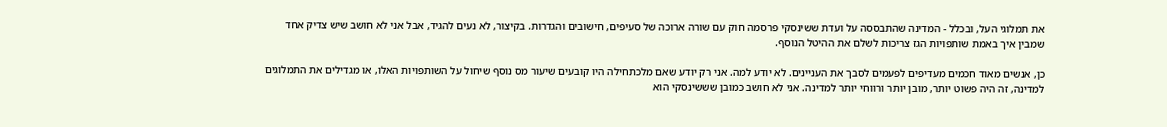את תמלוגי העל, ובכלל - המדינה שהתבססה על ועדת ששינסקי פרסמה חוק עם שורה ארוכה של סעיפים, חישובים והגדרות. בקיצור, לא נעים להגיד, אבל אני לא חושב שיש צדיק אחד שמבין איך באמת שותפויות הגז צריכות לשלם את ההיטל הנוסף.

כן, אנשים מאוד חכמים מעדיפים לפעמים לסבך את העניינים. לא יודע למה. אני רק יודע שאם מלכתחילה היו קובעים שיעור מס נוסף שיחול על השותפויות האלו, או מגדילים את התמלוגים למדינה, זה היה פשוט יותר, מובן יותר ורווחי יותר למדינה. אני לא חושב כמובן שששינסקי הוא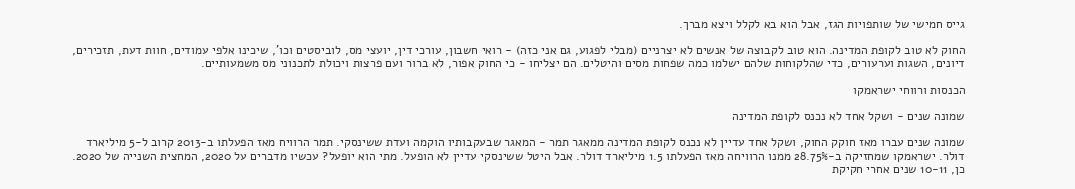גייס חמישי של שותפויות הגז, אבל הוא בא לקלל ויצא מברך.

החוק לא טוב לקופת המדינה. הוא טוב לקבוצה של אנשים לא יצרניים (מבלי לפגוע, גם אני כזה) - רואי חשבון, עורכי דין, יועצי מס, לוביסטים וכו', שיכינו אלפי עמודים, חוות דעת, תזכירים, דיונים, השגות וערעורים, כדי שהלקוחות שלהם ישלמו כמה שפחות מסים והיטלים. הם יצליחו - כי החוק אפור, לא ברור ועם פרצות ויכולת לתכנוני מס משמעותיים.

הכנסות ורווחי ישראמקו

שמונה שנים - ושקל אחד לא נכנס לקופת המדינה

שמונה שנים עברו מאז חוקק החוק, ושקל אחד עדיין לא נכנס לקופת המדינה ממאגר תמר - המאגר שבעקבותיו הוקמה ועדת ששינסקי. תמר הרוויח מאז הפעלתו ב-2013 קרוב ל-5 מיליארד דולר. ישראמקו שמחזיקה ב-28.75% ממנו הרוויחה מאז הפעלתו 1.5 מיליארד דולר. אבל היטל ששינסקי עדיין לא הופעל. מתי הוא יופעל? עכשיו מדברים על 2020, המחצית השנייה של 2020. כן, 10-11 שנים אחרי חקיקת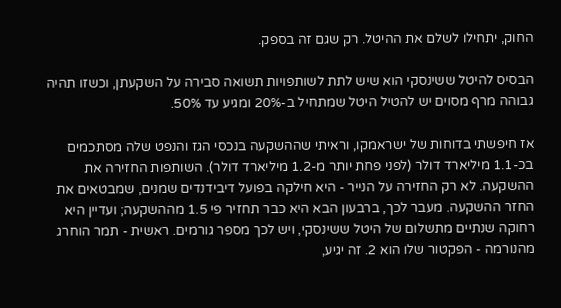החוק, יתחילו לשלם את ההיטל. רק שגם זה בספק.

הבסיס להיטל ששינסקי הוא שיש לתת לשותפויות תשואה סבירה על השקעתן, וכשזו תהיה גבוהה מרף מסוים יש להטיל היטל שמתחיל ב-20% ומגיע עד 50%.

אז חיפשתי בדוחות של ישראמקו, וראיתי שההשקעה בנכסי הגז והנפט שלה מסתכמים בכ-1.1 מיליארד דולר (לפני פחת יותר מ-1.2 מיליארד דולר). השותפות החזירה את ההשקעה. לא רק החזירה על הנייר - היא חילקה בפועל דיבידנדים שמנים, שמבטאים את החזר ההשקעה. מעבר לכך, ברבעון הבא היא כבר תחזיר פי 1.5 מההשקעה; ועדיין היא רחוקה שנתיים מתשלום של היטל ששינסקי, ויש לכך מספר גורמים. ראשית - תמר הוחרג מהנורמה - הפקטור שלו הוא 2. זה יגיע,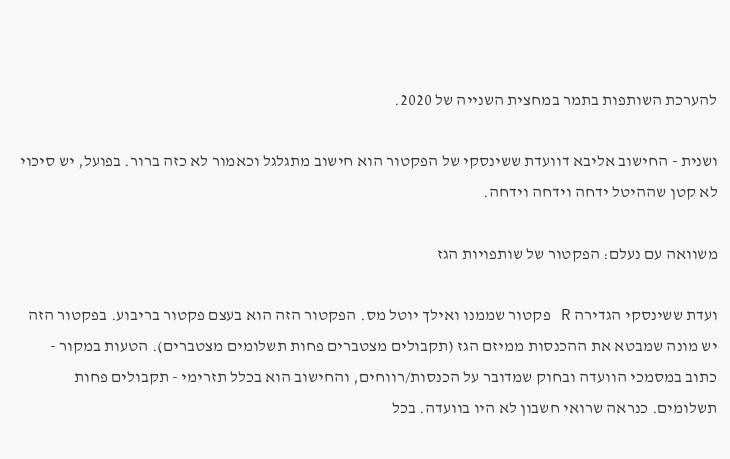להערכת השותפות בתמר במחצית השנייה של 2020.

ושנית - החישוב אליבא דוועדת ששינסקי של הפקטור הוא חישוב מתגלגל וכאמור לא כזה ברור. בפועל, יש סיכוי לא קטן שההיטל ידחה וידחה וידחה.

משוואה עם נעלם: הפקטור של שותפויות הגז

ועדת ששינסקי הגדירה R פקטור שממנו ואילך יוטל מס. הפקטור הזה הוא בעצם פקטור בריבוע. בפקטור הזה יש מונה שמבטא את ההכנסות ממיזם הגז (תקבולים מצטברים פחות תשלומים מצטברים). הטעות במקור - כתוב במסמכי הוועדה ובחוק שמדובר על הכנסות/רווחים, והחישוב הוא בכלל תזרימי - תקבולים פחות תשלומים. כנראה שרואי חשבון לא היו בוועדה. בכל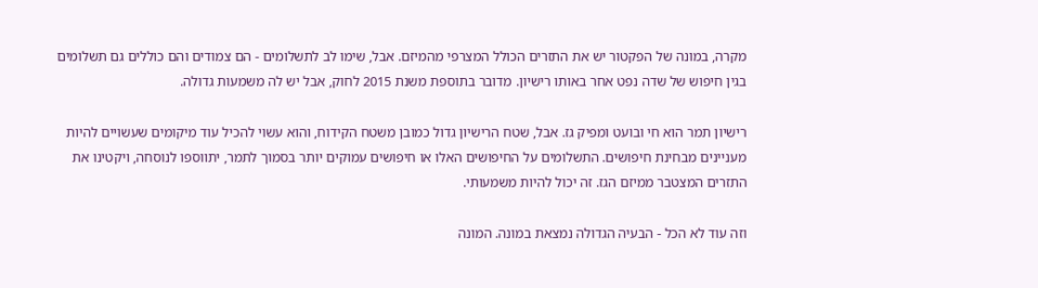מקרה, במונה של הפקטור יש את התזרים הכולל המצרפי מהמיזם. אבל, שימו לב לתשלומים - הם צמודים והם כוללים גם תשלומים בגין חיפוש של שדה נפט אחר באותו רישיון. מדובר בתוספת משנת 2015 לחוק, אבל יש לה משמעות גדולה.

רישיון תמר הוא חי ובועט ומפיק גז. אבל, שטח הרישיון גדול כמובן משטח הקידוח, והוא עשוי להכיל עוד מיקומים שעשויים להיות מעניינים מבחינת חיפושים. התשלומים על החיפושים האלו או חיפושים עמוקים יותר בסמוך לתמר, יתווספו לנוסחה, ויקטינו את התזרים המצטבר ממיזם הגז. זה יכול להיות משמעותי.

וזה עוד לא הכל - הבעיה הגדולה נמצאת במונה. המונה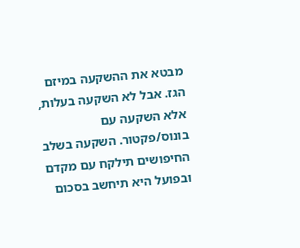מבטא את ההשקעה במיזם הגז. אבל לא השקעה בעלות, אלא השקעה עם בונוס/פקטור. השקעה בשלב החיפושים תילקח עם מקדם ובפועל היא תיחשב בסכום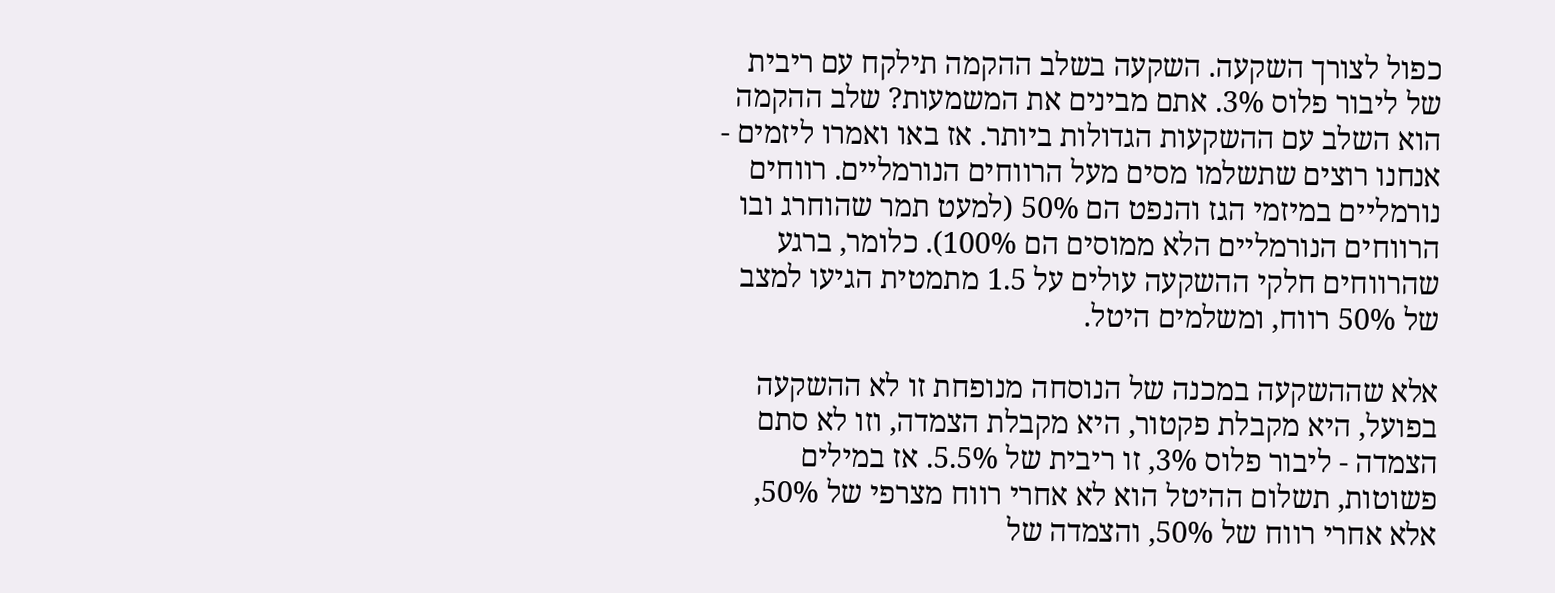כפול לצורך השקעה. השקעה בשלב ההקמה תילקח עם ריבית של ליבור פלוס 3%. אתם מבינים את המשמעות? שלב ההקמה הוא השלב עם ההשקעות הגדולות ביותר. אז באו ואמרו ליזמים - אנחנו רוצים שתשלמו מסים מעל הרווחים הנורמליים. רווחים נורמליים במיזמי הגז והנפט הם 50% (למעט תמר שהוחרג ובו הרווחים הנורמליים הלא ממוסים הם 100%). כלומר, ברגע שהרווחים חלקי ההשקעה עולים על 1.5 מתמטית הגיעו למצב של 50% רווח, ומשלמים היטל.

אלא שההשקעה במכנה של הנוסחה מנופחת זו לא ההשקעה בפועל, היא מקבלת פקטור, היא מקבלת הצמדה, וזו לא סתם הצמדה - ליבור פלוס 3%, זו ריבית של 5.5%. אז במילים פשוטות, תשלום ההיטל הוא לא אחרי רווח מצרפי של 50%, אלא אחרי רווח של 50%, והצמדה של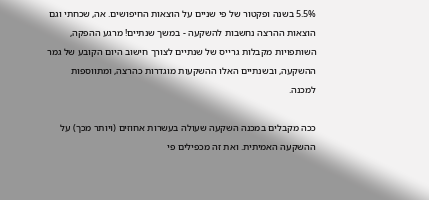5.5% בשנה ופקטור של פי שניים על הוצאות החיפושים. אה, שכחתי וגם הוצאות ההרצה נחשבות להשקעה - במשך שנתיים! מרגע ההפקה, השותפויות מקבלות גרייס של שנתיים לצורך חישוב היום הקובע של גמר ההשקעה, ובשנתיים האלו ההשקעות מוגדרות כהרצה, ומתווספות למכנה.

ככה מקבלים במכנה השקעה שעולה בעשרות אחוזים (ויותר מכך) על ההשקעה האמיתית. ואת זה מכפילים פי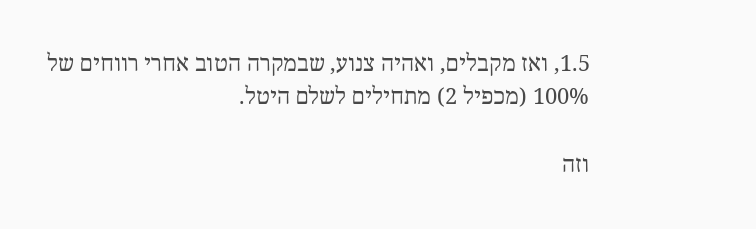1.5, ואז מקבלים, ואהיה צנוע, שבמקרה הטוב אחרי רווחים של 100% (מכפיל 2) מתחילים לשלם היטל.

וזה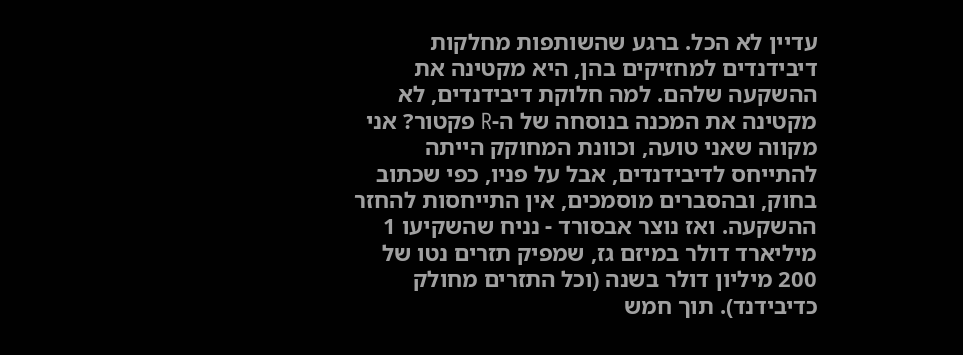עדיין לא הכל. ברגע שהשותפות מחלקות דיבידנדים למחזיקים בהן, היא מקטינה את ההשקעה שלהם. למה חלוקת דיבידנדים, לא מקטינה את המכנה בנוסחה של ה-R פקטור? אני מקווה שאני טועה, וכוונת המחוקק הייתה להתייחס לדיבידנדים, אבל על פניו, כפי שכתוב בחוק, ובהסברים מוסמכים, אין התייחסות להחזר ההשקעה. ואז נוצר אבסורד - נניח שהשקיעו 1 מיליארד דולר במיזם גז, שמפיק תזרים נטו של 200 מיליון דולר בשנה (וכל התזרים מחולק כדיבידנד). תוך חמש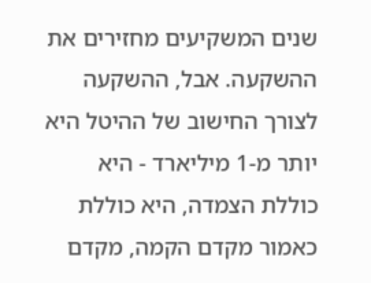שנים המשקיעים מחזירים את ההשקעה. אבל, ההשקעה לצורך החישוב של ההיטל היא יותר מ-1 מיליארד - היא כוללת הצמדה, היא כוללת כאמור מקדם הקמה, מקדם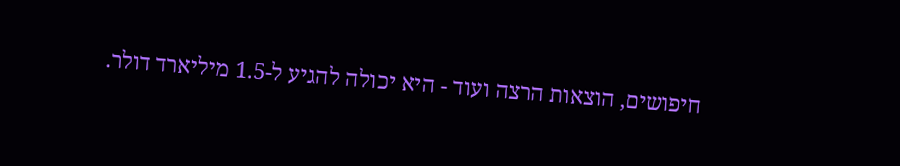חיפושים, הוצאות הרצה ועוד - היא יכולה להגיע ל-1.5 מיליארד דולר.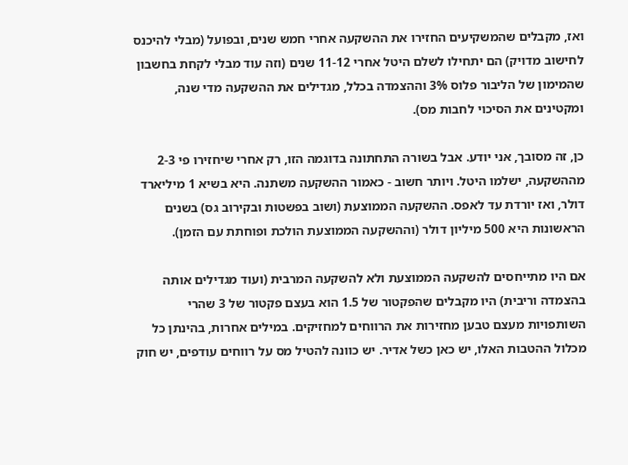ואז, מקבלים שהמשקיעים החזירו את ההשקעה אחרי חמש שנים, ובפועל (מבלי להיכנס לחישוב מדויק) הם יתחילו לשלם היטל אחרי 11-12 שנים (וזה עוד מבלי לקחת בחשבון שהמימון של הליבור פלוס 3% וההצמדה בכלל, מגדילים את ההשקעה מדי שנה, ומקטינים את הסיכוי לחבות מס).

כן, זה מסובך, אני יודע. אבל בשורה התחתונה בדוגמה הזו, רק אחרי שיחזירו פי 2-3 מההשקעה, ישלמו היטל. ויותר חשוב - כאמור ההשקעה משתנה. היא בשיא 1 מיליארד דולר, ואז יורדת עד לאפס. ההשקעה הממוצעת (ושוב בפשטות ובקירוב גס) בשנים הראשונות היא 500 מיליון דולר (וההשקעה הממוצעת הולכת ופוחתת עם הזמן).

אם היו מתייחסים להשקעה הממוצעת ולא להשקעה המרבית (ועוד מגדילים אותה בהצמדה וריבית) היו מקבלים שהפקטור של 1.5 הוא בעצם פקטור של 3 שהרי השותפויות מעצם טבען מחזירות את הרווחים למחזיקים. במילים אחרות, בהינתן כל מכלול ההטבות האלו, יש כאן כשל אדיר. יש כוונה להטיל מס על רווחים עודפים, יש חוק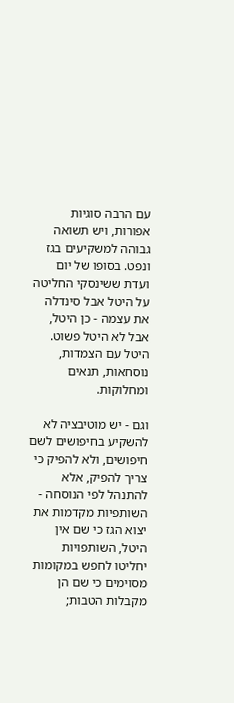עם הרבה סוגיות אפורות, ויש תשואה גבוהה למשקיעים בגז ונפט. בסופו של יום ועדת ששינסקי החליטה על היטל אבל סינדלה את עצמה - כן היטל, אבל לא היטל פשוט. היטל עם הצמדות, נוסחאות, תנאים ומחלוקות.

וגם - יש מוטיבציה לא להשקיע בחיפושים לשם חיפושים, ולא להפיק כי צריך להפיק, אלא להתנהל לפי הנוסחה - השותפיות מקדמות את יצוא הגז כי שם אין היטל, השותפויות יחליטו לחפש במקומות מסוימים כי שם הן מקבלות הטבות;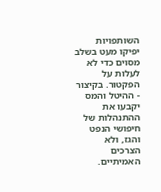השותפויות יפיקו מעט בשלב מסוים כדי לא לעלות על הפקטור. בקיצור - ההיטל והמס יקבעו את ההתנהלות של חיפושי הנפט והגז, ולא הצרכים האמיתיים.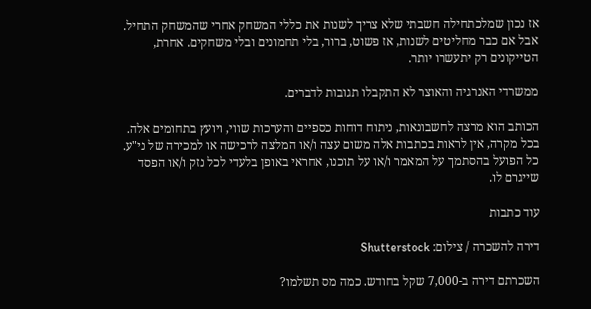אז נכון שמלכתחילה חשבתי שלא צריך לשנות את כללי המשחק אחרי שהמשחק התחיל. אבל אם כבר מחליטים לשנות, אז פשוט, ברור, בלי תחמונים ובלי משחקים. אחרת, הטייקונים רק יתעשרו יותר.

ממשרדי האנרגיה והאוצר לא התקבלו תגובות לדברים.

הכותב הוא מרצה לחשבונאות, ניתוח דוחות כספיים והערכות שווי, ויועץ בתחומים אלה. בכל מקרה, אין לראות בכתבות אלה משום עצה ו/או המלצה לרכישה או למכירה של ני"ע. כל הפועל בהסתמך על המאמר ו/או על תוכנו, אחראי באופן בלעדי לכל נזק ו/או הפסד שייגרם לו.

עוד כתבות

דירה להשכרה / צילום: Shutterstock

השכרתם דירה ב-7,000 שקל בחודש. כמה מס תשלמו?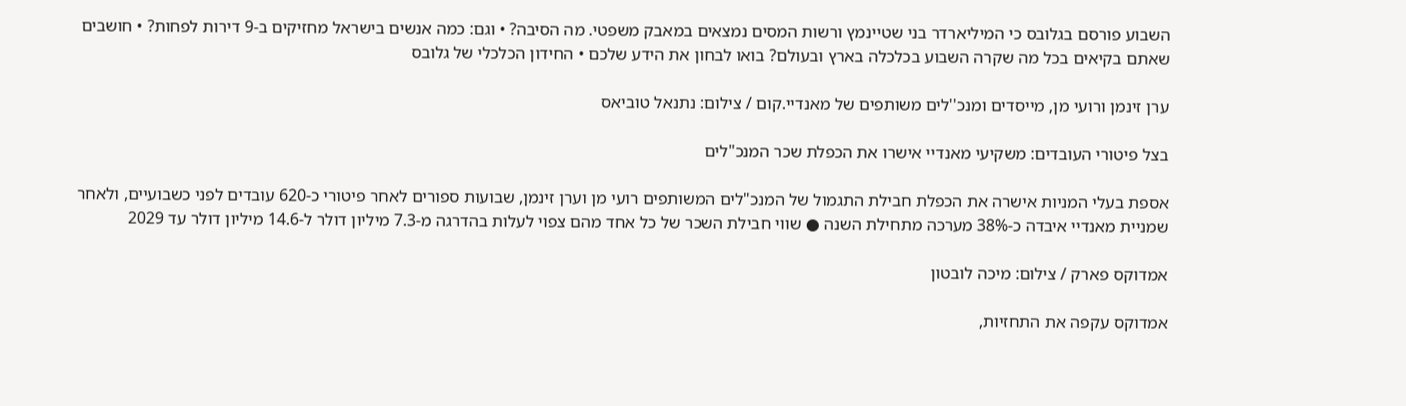השבוע פורסם בגלובס כי המיליארדר בני שטיינמץ ורשות המסים נמצאים במאבק משפטי. מה הסיבה? • וגם: כמה אנשים בישראל מחזיקים ב-9 דירות לפחות? • חושבים שאתם בקיאים בכל מה שקרה השבוע בכלכלה בארץ ובעולם? בואו לבחון את הידע שלכם • החידון הכלכלי של גלובס

ערן זינמן ורועי מן, מייסדים ומנכ''לים משותפים של מאנדיי.קום / צילום: נתנאל טוביאס

בצל פיטורי העובדים: משקיעי מאנדיי אישרו את הכפלת שכר המנכ"לים

אספת בעלי המניות אישרה את הכפלת חבילת התגמול של המנכ"לים המשותפים רועי מן וערן זינמן, שבועות ספורים לאחר פיטורי כ-620 עובדים לפני כשבועיים, ולאחר שמניית מאנדיי איבדה כ-38% מערכה מתחילת השנה ● שווי חבילת השכר של כל אחד מהם צפוי לעלות בהדרגה מ-7.3 מיליון דולר ל-14.6 מיליון דולר עד 2029

אמדוקס פארק / צילום: מיכה לובטון

אמדוקס עקפה את התחזיות,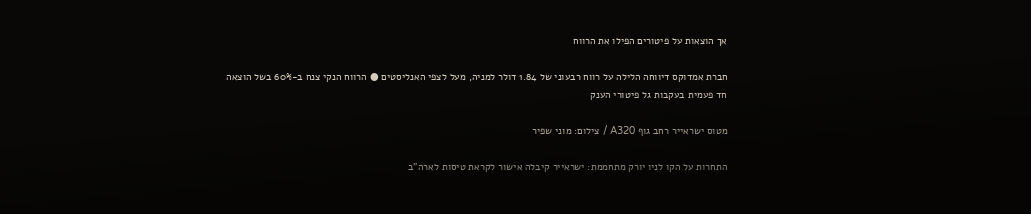אך הוצאות על פיטורים הפילו את הרווח

חברת אמדוקס דיווחה הלילה על רווח רבעוני של 1.84 דולר למניה, מעל לצפי האנליסטים ● הרווח הנקי צנח ב-60% בשל הוצאה חד פעמית בעקבות גל פיטורי הענק

מטוס ישראייר רחב גוף A320 / צילום: מוני שפיר

התחרות על הקו לניו יורק מתחממת: ישראייר קיבלה אישור לקראת טיסות לארה"ב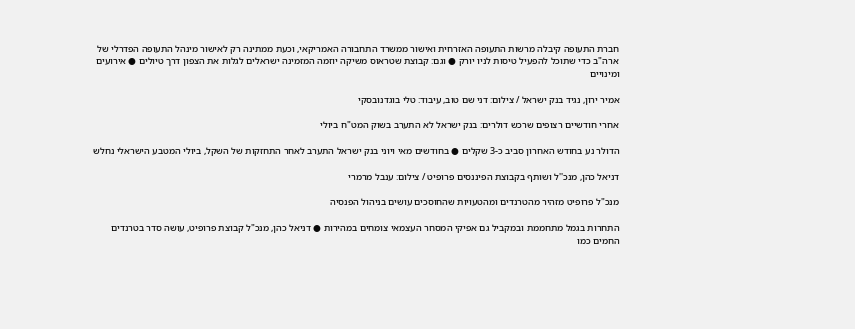חברת התעופה קיבלה מרשות התעופה האזרחית ואישור ממשרד התחבורה האמריקאי, וכעת ממתינה רק לאישור מינהל התעופה הפדרלי של ארה"ב כדי שתוכל להפעיל טיסות לניו יורק ● וגם: קבוצת שטראוס משיקה יוזמה המזמינה ישראלים לגלות את הצפון דרך טיולים ● אירועים ומינויים

אמיר ירון, נגיד בנק ישראל / צילום: דני שם טוב, עיבוד: טלי בוגדנובסקי

אחרי חודשיים רצופים שרכש דולרים: בנק ישראל לא התערב בשוק המט"ח ביולי

הדולר נע בחודש האחרון סביב כ-3 שקלים ● בחודשים מאי ויוני בנק ישראל התערב לאחר התחזקות של השקל, ביולי המטבע הישראלי נחלש

דניאל כהן, מנכ''ל ושותף בקבוצת הפיננסים פרופיט / צילום: ענבל מרמרי

מנכ"ל פרופיט מזהיר מהטרנדים ומהטעויות שהחוסכים עושים בניהול הפנסיה

התחרות בגמל מתחממת ובמקביל גם אפיקי המסחר העצמאי צומחים במהירות ● דניאל כהן, מנכ"ל קבוצת פרופיט, עושה סדר בטרנדים החמים כמו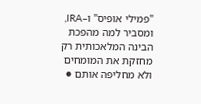"פמילי אופיס" ו–IRA, ומסביר למה מהפכת הבינה המלאכותית רק מחזקת את המומחים ולא מחליפה אותם ●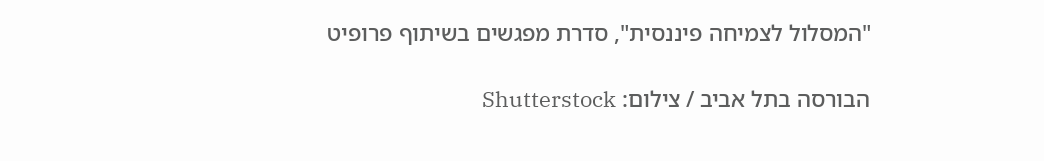"המסלול לצמיחה פיננסית", סדרת מפגשים בשיתוף פרופיט

הבורסה בתל אביב / צילום: Shutterstock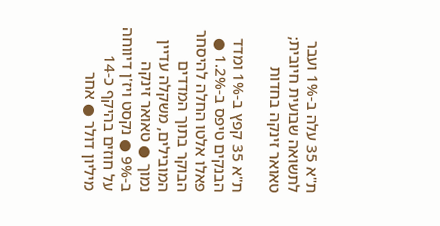ת"א 35 עלה ב-1% ועבר לתשואה שבועית חיובית; טאואר זינקה בחדות

ת"א 35 קפץ ב-1% ומדד הבנקים טיפס ב-1.2% ● פאלו אלטו החלה להיסחר הבוקר בתוך המדדים המובילים, משקלה עדיין נמוך ● טאואר זינקה ב-9% ● נקסט ויז'ן דיווחה על חוזים בהיקף כ-14 מיליון דולר ● אחר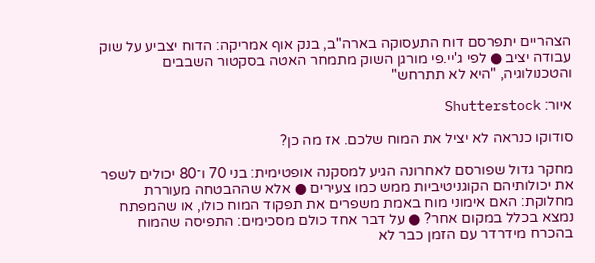הצהריים יתפרסם דוח התעסוקה בארה"ב, בנק אוף אמריקה: הדוח יצביע על שוק עבודה יציב ● לפי ג'יי.פי מורגן השוק מתמחר האטה בסקטור השבבים והטכנולוגיה, "היא לא תתרחש"

איור: Shutterstock

סודוקו כנראה לא יציל את המוח שלכם. אז מה כן?

מחקר גדול שפורסם לאחרונה הגיע למסקנה אופטימית: בני 70 ו־80 יכולים לשפר את יכולותיהם הקוגניטיביות ממש כמו צעירים ● אלא שההבטחה מעוררת מחלוקת: האם אימוני מוח באמת משפרים את תפקוד המוח כולו, או שהמפתח נמצא בכלל במקום אחר? ● על דבר אחד כולם מסכימים: התפיסה שהמוח בהכרח מידרדר עם הזמן כבר לא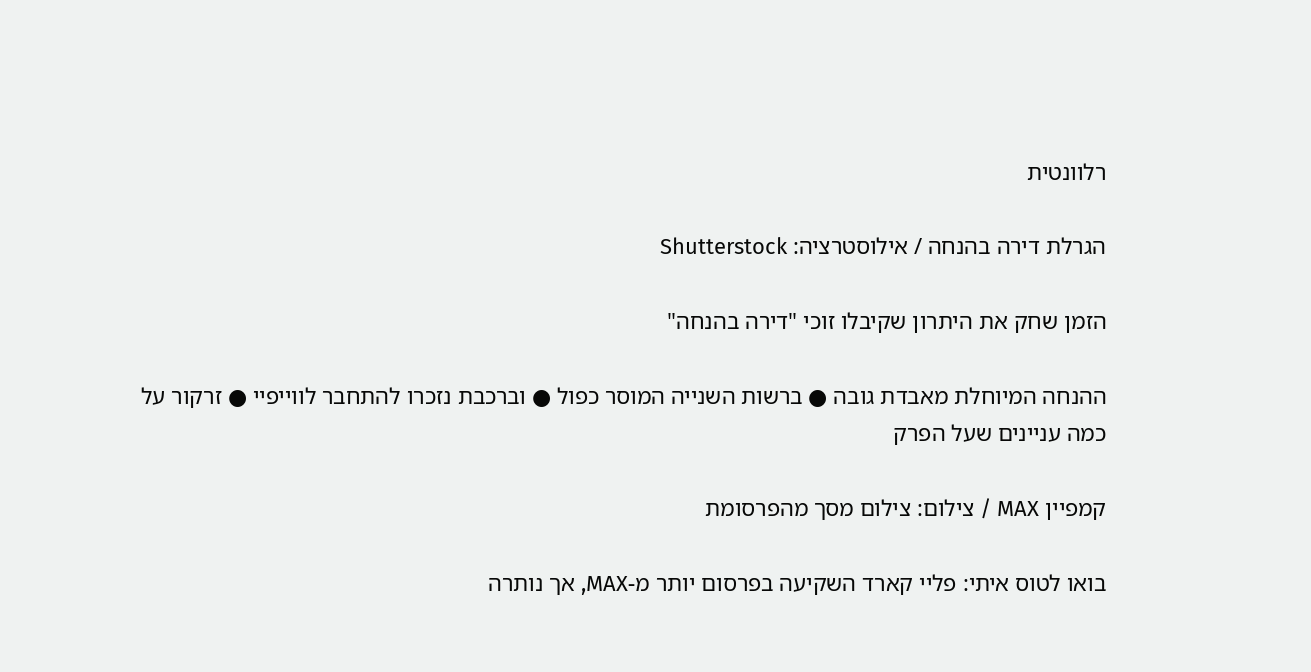רלוונטית

הגרלת דירה בהנחה / אילוסטרציה: Shutterstock

הזמן שחק את היתרון שקיבלו זוכי "דירה בהנחה"

ההנחה המיוחלת מאבדת גובה ● ברשות השנייה המוסר כפול ● וברכבת נזכרו להתחבר לווייפיי ● זרקור על כמה עניינים שעל הפרק

קמפיין MAX / צילום: צילום מסך מהפרסומת

בואו לטוס איתי: פליי קארד השקיעה בפרסום יותר מ-MAX, אך נותרה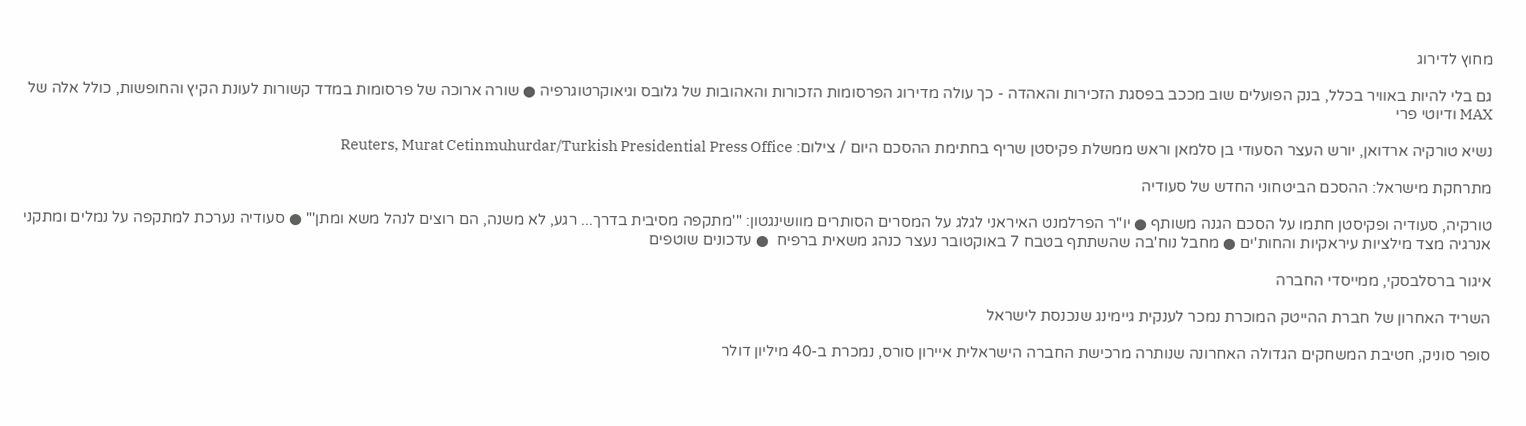מחוץ לדירוג

גם בלי להיות באוויר בכלל, בנק הפועלים שוב מככב בפסגת הזכירות והאהדה - כך עולה מדירוג הפרסומות הזכורות והאהובות של גלובס וגיאוקרטוגרפיה ● שורה ארוכה של פרסומות במדד קשורות לעונת הקיץ והחופשות, כולל אלה של MAX ודיוטי פרי

נשיא טורקיה ארדואן, יורש העצר הסעודי בן סלמאן וראש ממשלת פקיסטן שריף בחתימת ההסכם היום / צילום: Reuters, Murat Cetinmuhurdar/Turkish Presidential Press Office

מתרחקת מישראל: ההסכם הביטחוני החדש של סעודיה

טורקיה, סעודיה ופקיסטן חתמו על הסכם הגנה משותף ● יו"ר הפרלמנט האיראני לגלג על המסרים הסותרים מוושינגטון: "'מתקפה מסיבית בדרך... רגע, לא משנה, הם רוצים לנהל משא ומתן'" ● סעודיה נערכת למתקפה על נמלים ומתקני אנרגיה מצד מילציות עיראקיות והחות'ים ● מחבל נוח'בה שהשתתף בטבח 7 באוקטובר נעצר כנהג משאית ברפיח  ● עדכונים שוטפים

איגור ברסלבסקי, ממייסדי החברה

השריד האחרון של חברת ההייטק המוכרת נמכר לענקית גיימינג שנכנסת לישראל

סופר סוניק, חטיבת המשחקים הגדולה האחרונה שנותרה מרכישת החברה הישראלית איירון סורס, נמכרת ב-40 מיליון דולר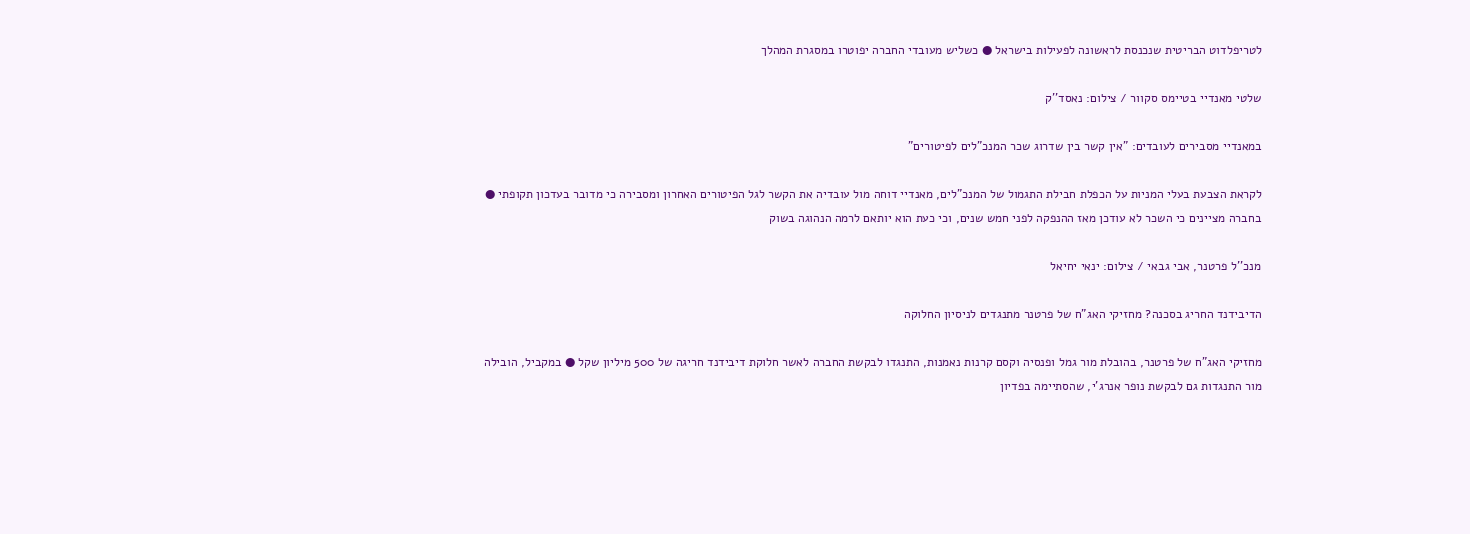לטריפלדוט הבריטית שנכנסת לראשונה לפעילות בישראל ● כשליש מעובדי החברה יפוטרו במסגרת המהלך

שלטי מאנדיי בטיימס סקוור / צילום: נאסד''ק

במאנדיי מסבירים לעובדים: "אין קשר בין שדרוג שכר המנכ"לים לפיטורים"

לקראת הצבעת בעלי המניות על הכפלת חבילת התגמול של המנכ"לים, מאנדיי דוחה מול עובדיה את הקשר לגל הפיטורים האחרון ומסבירה כי מדובר בעדכון תקופתי ● בחברה מציינים כי השכר לא עודכן מאז ההנפקה לפני חמש שנים, וכי כעת הוא יותאם לרמה הנהוגה בשוק

מנכ''ל פרטנר, אבי גבאי / צילום: ינאי יחיאל

הדיבידנד החריג בסכנה? מחזיקי האג"ח של פרטנר מתנגדים לניסיון החלוקה

מחזיקי האג"ח של פרטנר, בהובלת מור גמל ופנסיה וקסם קרנות נאמנות, התנגדו לבקשת החברה לאשר חלוקת דיבידנד חריגה של 500 מיליון שקל ● במקביל, הובילה מור התנגדות גם לבקשת נופר אנרג'י, שהסתיימה בפדיון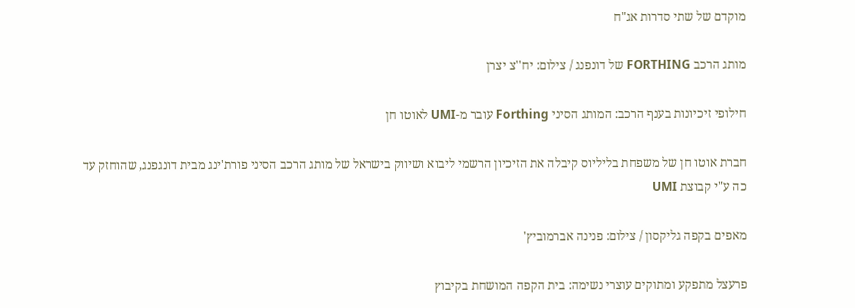מוקדם של שתי סדרות אג"ח

מותג הרכב FORTHING של דונפנג / צילום: יח''צ יצרן

חילופי זיכיונות בענף הרכב: המותג הסיני Forthing עובר מ-UMI לאוטו חן

חברת אוטו חן של משפחת בליליוס קיבלה את הזיכיון הרשמי ליבוא ושיווק בישראל של מותג הרכב הסיני פורת'ינג מבית דונגפנג, שהוחזק עד כה ע"י קבוצת UMI

מאפים בקפה גליקסון / צילום: פנינה אברמוביץ'

פרעצל מתפקע ומתוקים עוצרי נשימה: בית הקפה המושחת בקיבוץ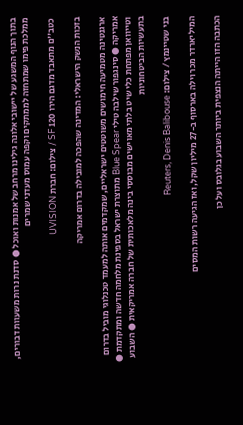בתוך הנוף המשגע של יישובי אלונה גילינו מרחב של אמנות ואוכל ● סדנת נרות משעוות דבורים, ממלכת פימו שמתחזה לממתקים וקפה עמוס מעדני שמרים

כטב''ם מתאבד מדגם הירו 120 SF / צילום: חברת UVISION

בזכות הנשק הישראלי: המדינה שהפכה למובילה בדרום אמריקה

ארגנטינה מטמיעה חימושים משוטטים ישראליים, שמקדמים אותה למעמד טכנלוגי מוביל בדרום אמריקה ● סינגפור שילבה טילי Blue Spear מתוצרת ישראל בספינת מלחמה חדשה ומתקדמת ● וטייוואן מפתחת כלי שיט בלתי מאוישים מבוססי בינה מלאכותית של חברה אמריקאית ● השבוע בתעשיות הביטחוניות

בני שטיינמץ / צילום: Reuters, Denis Balibouse

המיליארדר מכר וילה בארסוף ב-27 מיליון שקל, ואז הגיעה רשות המסים

הכתבה הזו הייתה הנצפית ביותר השבוע בגלובס ועל כן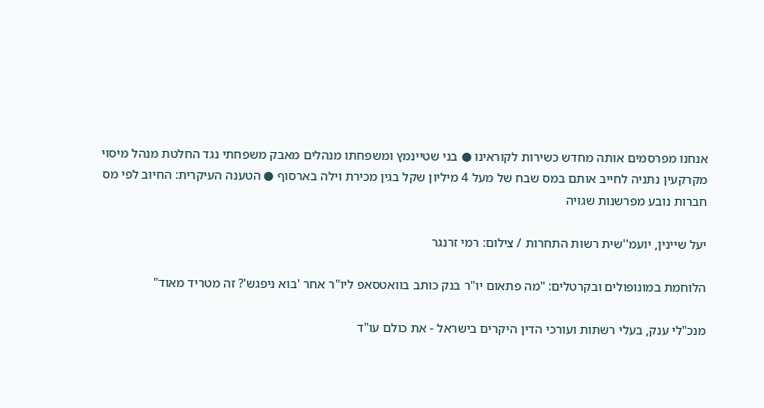אנחנו מפרסמים אותה מחדש כשירות לקוראינו ● בני שטיינמץ ומשפחתו מנהלים מאבק משפחתי נגד החלטת מנהל מיסוי מקרקעין נתניה לחייב אותם במס שבח של מעל 4 מיליון שקל בגין מכירת וילה בארסוף ● הטענה העיקרית: החיוב לפי מס חברות נובע מפרשנות שגויה

יעל שיינין, יועמ''שית רשות התחרות / צילום: רמי זרנגר

הלוחמת במונופולים ובקרטלים: "מה פתאום יו"ר בנק כותב בוואטסאפ ליו"ר אחר 'בוא ניפגש'? זה מטריד מאוד"

מנכ"לי ענק, בעלי רשתות ועורכי הדין היקרים בישראל - את כולם עו"ד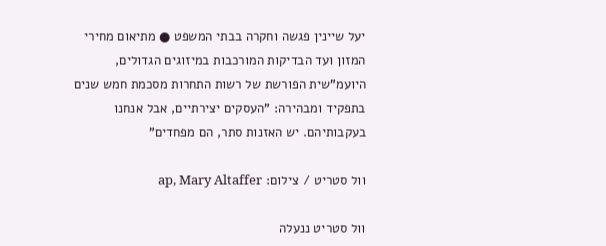יעל שיינין פגשה וחקרה בבתי המשפט ● מתיאום מחירי המזון ועד הבדיקות המורכבות במיזוגים הגדולים, היועמ"שית הפורשת של רשות התחרות מסכמת חמש שנים בתפקיד ומבהירה: "העסקים יצירתיים, אבל אנחנו בעקבותיהם. יש האזנות סתר, הם מפחדים"

וול סטריט / צילום: ap, Mary Altaffer

וול סטריט ננעלה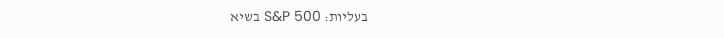בעליות: S&P 500 בשיא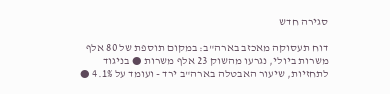סגירה חדש

דוח תעסוקה מאכזב בארה"ב: במקום תוספת של 80 אלף משרות ביולי, נגרעו מהשוק 23 אלף משרות ● בניגוד לתחזיות, שיעור האבטלה בארה"ב ירד - ועומד על 4.1% ●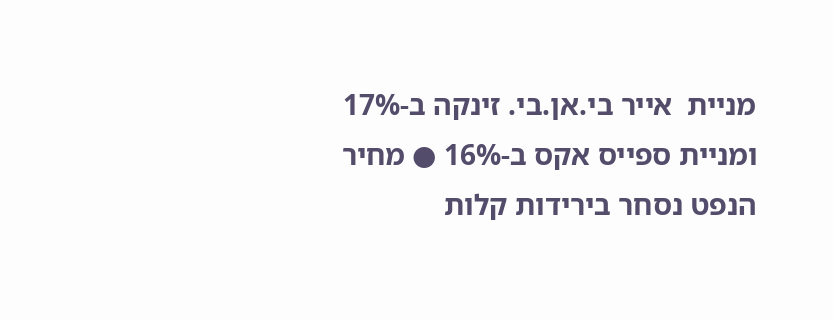מניית  אייר בי.אן.בי. זינקה ב-17% ומניית ספייס אקס ב-16% ● מחיר הנפט נסחר בירידות קלות